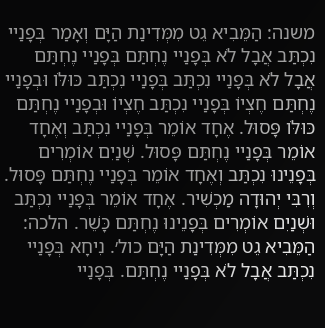משנה: הַמֵּבִיא גֵט מִמְּדִינַת הַיָּם וְאָמַר בְּפָנַיי נִכְתַּב אֲבָל לֹא בְּפָנַיי נֶחְתַּם בְּפָנַיי נֶחְתַּם אֲבָל לֹא בְּפָנַיי נִכְתַּב בְּפָנַיי נִכְתַּב כּוּלֹּו וּבְפָנַיי נֶחְתַּם חֶצְיוֹ בְּפָנַיי נִכְתַּב חֶצְיוֹ וּבְפָנַיי נֶחְתַּם כּוּלֹּו פָּסוּל. אֶחָד אוֹמֵר בְּפָנַיי נִכְתַּב וְאֶחָד אוֹמֵר בְּפָנַיי נֶחְתַּם פָּסוּל. שְׁנַיִם אוֹמְרִים בְּפָנֵינוּ נִכְתַּב וְאֶחָד אוֹמֵר בְּפָנַיי נֶחְתַּם פָּסוּל. וְרִבִּי יְהוּדָה מַכְשִׁיר. אֶחָד אוֹמֵר בְּפָנַיי נִכְתַּב וּשְׁנַיִם אוֹמְרִים בְּפָנֵינוּ נֶחְתַּם כָּשֵׁר. הלכה: הַמֵּבִיא גֵט מִמְּדִינַת הַיָּם כול׳. נִיחָא בְּפָנַיי נִכְתַּב אֲבָל לֹא בְּפָנַיי נֶחְתַּם. בְּפָנַיי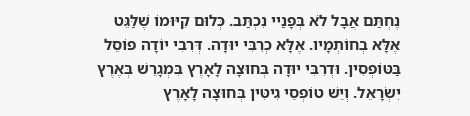נֶחְתַּם אֲבָל לֹא בְּפָנַיי נִכְתַּב. כְּלוּם קִיּוּמוֹ שֶׁלַּגֵּט אֶלָּא בְחוֹתְמָיו. אֶלָּא כְרִבִּי יוּדָה. דְּרִבִי יוֹדָה פוֹסֵל בַּטּוֹפְסִין. וּדְרִבִּי יוּדָה בְּחוּצָה לָאָרֶץ בִּמְגָרֵשׁ בְּאֶרֶץ יִשְׂרָאֵל. וְיֵשׁ טוֹפְסֵי גִיטִּין בְּחוּצָה לָאָרֶץ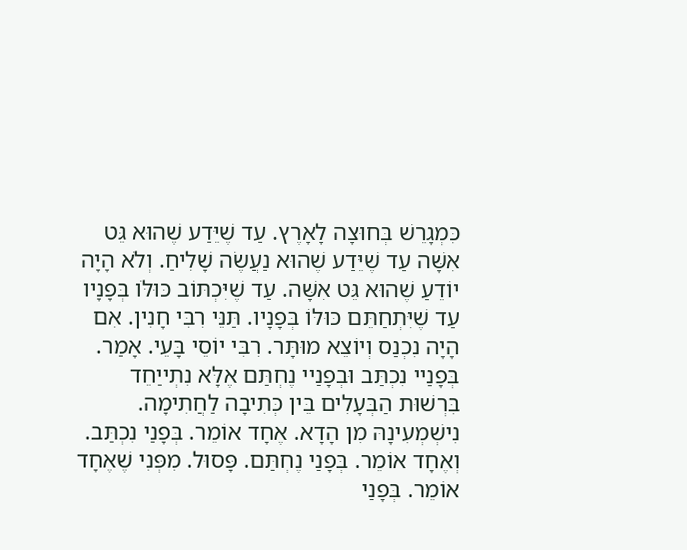כִּמְגָרֵשׁ בְּחוּצָה לָאָרֶץ. עַד שֶׁיֵּדַע שֶׁהוּא גֵּט אִשָּׁה עַד שֶׁיֵּדַע שֶׁהוּא נַעֲשֶׂה שָׁלִיחַ. וְלֹא הָיָה יוֹדֵעַ שֶׁהוּא גֵּט אִשָּׁה. עַד שֶׁיִּכְתּוֹב כּוּלֹּו בְּפָנָיו עַד שֶׁיִּתְחַתֵּם כּוּלּוֹ בְּפָנָיו. תַּנֵּי רִבִּי חָנִין. אִם הָיָה נִכְנַס וְיוֹצֵא מוּתָּר. רִבִּי יוֹסֵי בָּעֵי. אָמַר. בְּפָנַיי נִכְתַּב וּבְפָנַיי נֶחְתַּם אֶלָּא נִתְייַחֵד בִּרְשׁוּת הַבְּעָלִים בֵּין כְּתִיבָה לַחֲתִימָה. נִישְׁמְעִינָהּ מִן הָדָא. אֶחָד אוֹמֵר. בְּפָנַי נִכְתַּב. וְאֶחָד אוֹמֵר. בְּפָנַי נֶחְתַּם. פָּסוּל. מִפְּנִי שֶׁאֶחָד אוֹמֵר. בְּפָנַי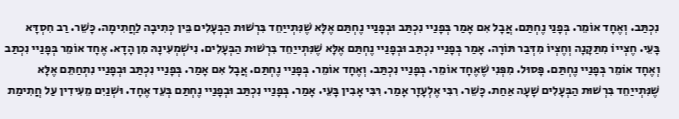נִכְתַּב. וְאֶחָד אוֹמֵר. בְּפָנַי נֶחְתַּם. אֲבָל אִם אָמַר בְּפָנַיי נִכְתַּב וּבְפָנַיי נֶחְתַּם אֶלָּא שֶׁנִּתְייַחֵד בִּרְשׁוּת הַבְּעָלִים בֵּין כְּתִיבָה לַחֲתִימָה. כָּשֵׁר. רַב חִסְדָּא בָּעֵי. חֶצְייוֹ מִתַּקָּנָה וְחֶצְיוֹ מִדְּבַר תּוֹרָה. אָמַר בְּפָנַיי נִכְתַּב וּבְפָנַיי נֶחְתַּם אֶלָּא שֶׁנִּתְייַחֵד בִּרְשׁוּת הַבְּעָלִים. נִישְׁמְעִינָהּ מִן הָדָא. אֶחָד אוֹמֵר בְּפָנַיי נִכְתַּב וְאֶחָד אוֹמֵר בְּפָנַיי נֶחְתַּם. פָּסוּל. מִפְּנִי שֶׁאֶחָד אוֹמֵר. בְּפָנַיי נִכְתַּב. וְאֶחָד אוֹמֵר. בְּפָנַיי נֶחְתַּם. אֲבָל אִם אָמַר. בְּפָנַיי נִכְתַּב וּבְפָנַיי נִתְחַתֵּם אֶלָּא שֶׁנִּתְייַחֵד בִּרְשׁוּת הַבְּעָלִים שָׁעָה אַחַת. כָּשֵׁר. רִבִּי אֶלְעָזָר אָמַר. רִּבִּי אָבִין בָּעֵי. אָמַר. בְּפָנַיי נִכְתַּב וּבְפָנַיי נֶחְתַּם בְּעֵד אֶחָד. וּשְׁנַיִם מֵעִידִין עַל חֲתִימַת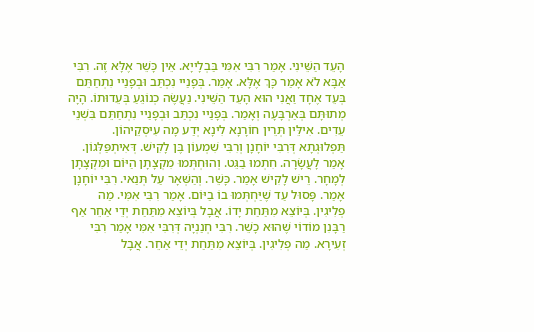הָעֵד הַשֵּׁינִי. אָמַר רִבִּי אִמִּי בַּבְלָייָא. אֵין כָּשֵׁר אֶלָּא זֶה. רִבִּי אַבָּא לֹא אָמַר כָּךְ אֶלָּא. אָמַר. בְּפָנַיי נִכְתַּב וּבְפָנַיי נִתְחַתֵּם בְּעֵד אֶחָד וַאֲנִי הוּא הָעֵד הַשֵּׁינִי. נַעֲשֶׂה כְנוֹגֵעַ בְּעֵדוּתוֹ. הָיָה מְתוּתָּם בְּאַרְבָּעָה וְאָמַר. בְּפָנַיי נִכְתַּב וּבְפָנַיי נִתְחַתֵּם בִּשְׁנֵי עֵדִים. אִילֵּין תְּרֵין חוֹרָנָא לִינָא יְדַע מָה עִיסְקֵיהוֹן. תַּפְלוּגְתָא דְּרִבִּי יוֹחָנָן וְרִבִּי שִׁמְעוֹן בֶּן לָקִישׁ. דְּאִיתְפַּלְּגוֹן. אָמַר לָעֲשָׂרָה. חִתְמוּ בַגֵּט. וְהוּחְתְּמוּ מִקְצָתָן הַיּוֹם וּמִקְצָתָן לְמָחָר. רֵישׁ לָקִישׁ אָמַר. כָּשֵׁר. וְהַשְּׁאָר עַל תְּנַאי. רִבִּי יוֹחָנָן אָמַר. פָּסוּל עַד שֶׁיַּחְתְּמוּ בוֹ בַיּוֹם. אָמַר רִבִּי אִמִּי. מַה פְלִיגִין. בְּיוֹצֵא מִתַּחַת יָדוֹ. אֲבָל בְּיוֹצֵא מִתַּחַת יְדֵי אַחֵר אַף רַבָּנִן מוֹדוֹי שֶׁהוּא כָשֵׁר. רִבִּי חְנַנְיָה דְּרִבִּי אִמִּי אָמַר רִבִּי זְעִירָא. מַה פְלִיגִין. בְּיוֹצֵא מִתַּחַת יְדֵי אַחֵר. אֲבָל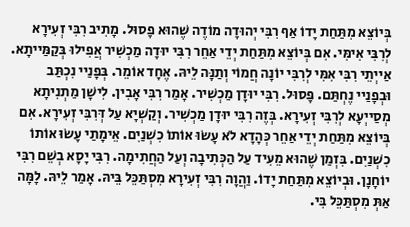בְּיוֹצֵא מִתַּחַת יָדוֹ אַף רִבִּי יְהוּדָה מוֹדֶה שֶׁהוּא פָסוּל. מָתִיב רִבִּי זְעִירָא לְרִבִּי אִימִּי. אִם בְּיוֹצֵא מִתַּחַת יְדֵי אַחֵר רִבִּי יוּדָה מַכְשִׁיר אֲפִילוּ בְּקַמַּייתָא. אַייְתֵי רִבִּי אִמִּי לְרִבִּי יוֹנָה חֲמוֹי וְתַנָּה לֵיהּ. אֶחָד אוֹמֵר. בְּפָנַיי נִכְתַּב וּבְפָנַיי נֶחְתַּם. פָּסוּל. רִבִּי יוּדָן מַכְשִׁיר. אָמַר רִבִּי אָבִין. לִישָׁן מַתְנִיתָא מְסַייְעָא לְרִבִּי זְעִירָא. בְּזֶה רִבִּי יוּדָן מַכְשִׁיר. וְקַשְׁיָא עַל דְּרִבִּי זְעִירָא. אִם בְּיוֹצֵא מִתַּחַת יְדֵי אַחֵר כְּהָדָא לֹא עָשׂוּ אוֹתוֹ כִשְׁנַיִם. אֵימָתַי עָשׂוּ אוֹתוֹ כִשְׁנַיִם. בִּזְמַן שֶׁהוּא מֵעִיד עַל הַכְּתִיבָה וְעַל הַחֲתִימָה. רִבִּי יָסָא בְשֵׁם רִבִּי יוֹחָנָן. וּבְיוֹצֵא מִתַּחַת יָדוֹ. וַהֲוָה רִבִּי זְעִירָא מִסְתַּכֵּל בֵּיהּ. אָמַר לֵיהּ. לָמָּה אַתְּ מִסְתַּכֵּל בִּי.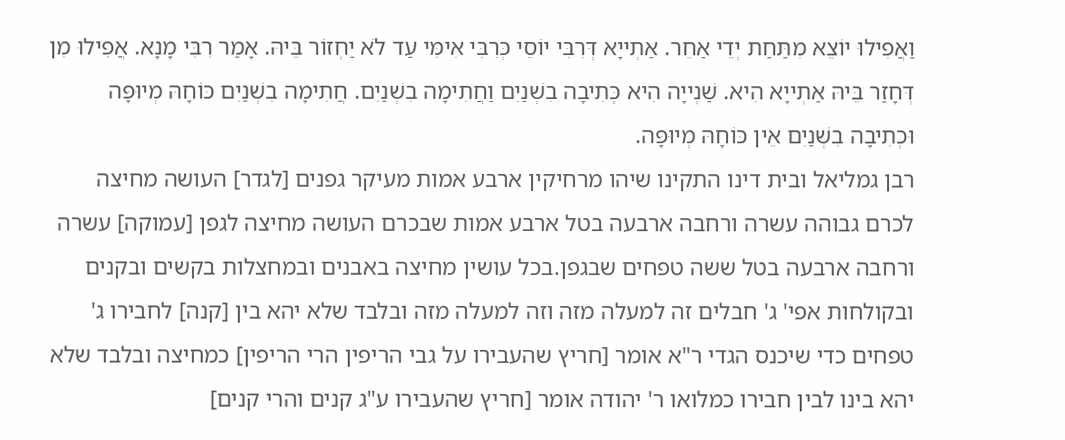וַאֲפִילוּ יוֹצֵא מִתַּחַת יְדֵי אַחֵר. אַתְייָא דְּרִבִּי יוֹסֵי כְּרִבִּי אִימִּי עַד לֹא יַחְזוֹר בֵּיהּ. אָמַר רִבִּי מָנָא. אֲפִילוּ מִן דְּחָזַר בֵּיהּ אַתְייָא הִיא. שַׁנְייָה הִיא כְּתִיבָה בִשְׁנַיִם וַחֲתִימָה בִשְׁנַיִם. חֲתִימָה בִשְׁנַיִם כּוֹחָהּ מְיוּפָּה וּכְתִיבָה בִשְׁנַיִם אֵין כּוֹחָהּ מְיוּפָּה.
רבן גמליאל ובית דינו התקינו שיהו מרחיקין ארבע אמות מעיקר גפנים [לגדר] העושה מחיצה לכרם גבוהה עשרה ורחבה ארבעה בטל ארבע אמות שבכרם העושה מחיצה לגפן [עמוקה] עשרה ורחבה ארבעה בטל ששה טפחים שבגפן.בכל עושין מחיצה באבנים ובמחצלות בקשים ובקנים ובקולחות אפי' ג' חבלים זה למעלה מזה וזה למעלה מזה ובלבד שלא יהא בין [קנה] לחבירו ג' טפחים כדי שיכנס הגדי ר"א אומר [חריץ שהעבירו על גבי הריפין הרי הריפין] כמחיצה ובלבד שלא יהא בינו לבין חבירו כמלואו ר' יהודה אומר [חריץ שהעבירו ע"ג קנים והרי קנים]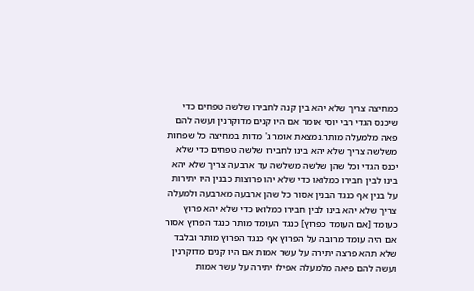כמחיצה צריך שלא יהא בין קנה לחבירו שלשה טפחים כדי שיכנס הגדי רבי יוסי אומר אם היו קנים מדוקרנין ועשה להם פאה מלמעלה מותר.נמצאת אומר ג' מדות במחיצה כל שפחות משלשה צריך שלא יהא בינו לחבירו שלשה טפחים כדי שלא יכנס הגדי וכל שהן שלשה משלשה עד ארבעה צריך שלא יהא בינו לבין חבירו כמלואו כדי שלא יהו פרוצות כבנין היו יתירות על בנין אף כנגד הבנין אסור כל שהן ארבעה מארבעה ולמעלה צריך שלא יהא בינו לבין חבירו כמלואו כדי שלא יהא פרוץ כעומד [אם העומד כפרוץ] כנגד העומד מותר כנגד הפרוץ אסור אם היה עומד מרובה על הפרוץ אף כנגד הפרוץ מותר ובלבד שלא תהא פרצה יתירה על עשר אמות אם היו קנים מדוקרנין ועשה להם פיאה מלמעלה אפילו יתירה על עשר אמות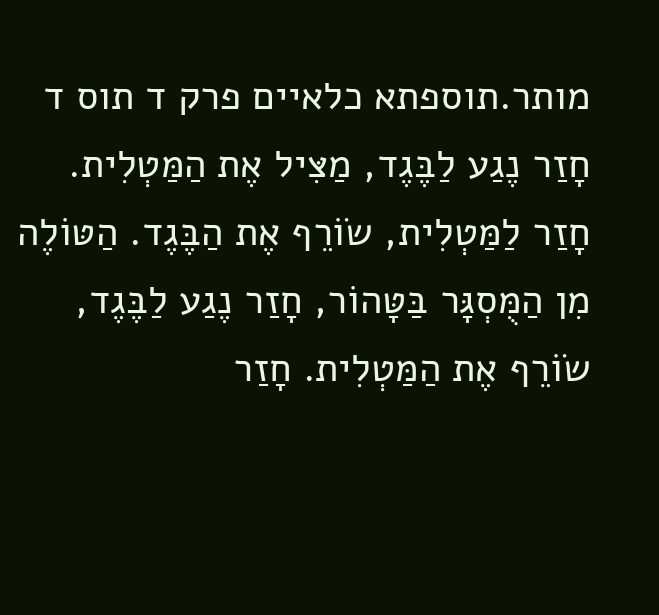מותר.תוספתא כלאיים פרק ד תוס ד
חָזַר נֶגַע לַבֶּגֶד, מַצִּיל אֶת הַמַּטְלִית. חָזַר לַמַּטְלִית, שׂוֹרֵף אֶת הַבֶּגֶד. הַטּוֹלֶה מִן הַמֻּסְגָּר בַּטָּהוֹר, חָזַר נֶגַע לַבֶּגֶד, שׂוֹרֵף אֶת הַמַּטְלִית. חָזַר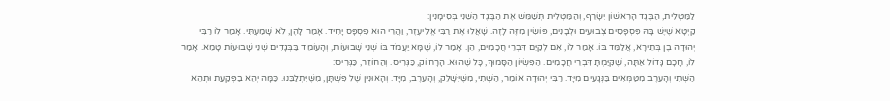לַמַּטְלִית, הַבֶּגֶד הָרִאשׁוֹן יִשָּׂרֵף, וְהַמַּטְלִית תְּשַׁמֵּשׁ אֶת הַבֶּגֶד הַשֵּׁנִי בְּסִימָנִין:
קַיְטָא שֶׁיֶּשׁ בָּהּ פִּסְפָּסִים צְבוּעִים וּלְבָנִים, פּוֹשִׂין מִזֶּה לָזֶה. שָׁאֲלוּ אֶת רַבִּי אֱלִיעֶזֶר, וַהֲרֵי הוּא פִסְפָּס יָחִיד. אָמַר לָהֶן, לֹא שָׁמַעְתִּי. אָמַר לוֹ רַבִּי יְהוּדָה בֶן בְּתֵירָא, אֲלַמֵּד בּוֹ. אָמַר לוֹ, אִם לְקַיֵּם דִּבְרֵי חֲכָמִים, הֵן. אָמַר לוֹ, שֶׁמָּא יַעֲמֹד בּוֹ שְׁנֵי שָׁבוּעוֹת, וְהָעוֹמֵד בַּבְּגָדִים שְׁנֵי שָׁבוּעוֹת טָמֵא. אָמַר לוֹ, חָכָם גָּדוֹל אַתָּה, שֶׁקִּיַּמְתָּ דִּבְרֵי חֲכָמִים. הַפִּשְׂיוֹן הַסָּמוּךְ, כָּל שֶׁהוּא. הָרָחוֹק, כַּגְּרִיס. וְהַחוֹזֵר, כַּגְּרִיס:
הַשְּׁתִי וְהָעֵרֶב מִטַּמְּאִים בַּנְּגָעִים מִיָּד. רַבִּי יְהוּדָה אוֹמֵר, הַשְּׁתִי, מִשֶּׁיִּשָּׁלֵק, וְהָעֵרֶב, מִיָּד. וְהָאוּנִין שֶׁל פִּשְׁתָּן, מִשֶּׁיִּתְלַבֵּנוּ. כַּמָּה יְהֵא בַפְּקַעַת וּתְהֵא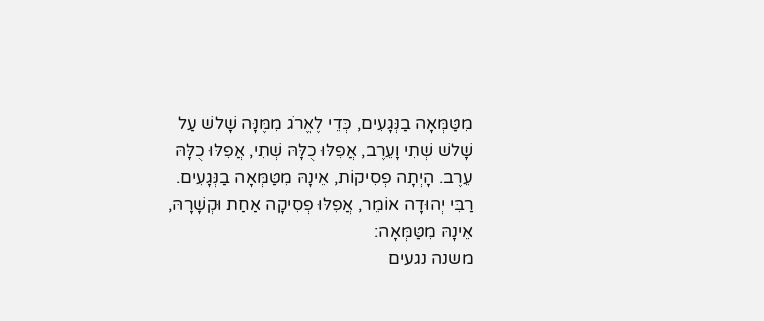מִטַּמְּאָה בַנְּגָעִים, כְּדֵי לֶאֱרֹג מִמֶּנָּה שָׁלשׁ עַל שָׁלשׁ שְׁתִי וָעֵרֶב, אֲפִלּוּ כֻלָּהּ שְׁתִי, אֲפִלּוּ כֻלָּהּ עֵרֶב. הָיְתָה פְסִיקוֹת, אֵינָהּ מִטַּמְּאָה בַנְּגָעִים. רַבִּי יְהוּדָה אוֹמֵר, אֲפִלּוּ פְסִיקָה אַחַת וּקְשָׁרָהּ, אֵינָהּ מִטַּמְּאָה:
משנה נגעים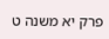פרק יא משנה ט